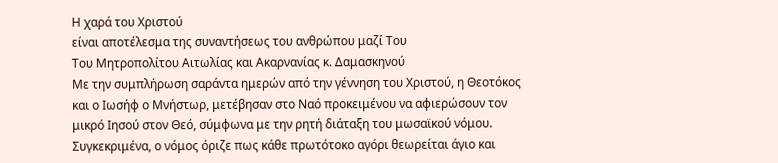Η χαρά του Χριστού
είναι αποτέλεσμα της συναντήσεως του ανθρώπου μαζί Του
Του Μητροπολίτου Αιτωλίας και Ακαρνανίας κ. Δαμασκηνού
Με την συμπλήρωση σαράντα ημερών από την γέννηση του Χριστού, η Θεοτόκος και ο Ιωσήφ ο Μνήστωρ, μετέβησαν στο Ναό προκειμένου να αφιερώσουν τον μικρό Ιησού στον Θεό, σύμφωνα με την ρητή διάταξη του μωσαϊκού νόμου. Συγκεκριμένα, ο νόμος όριζε πως κάθε πρωτότοκο αγόρι θεωρείται άγιο και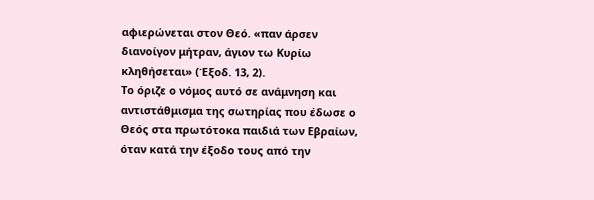αφιερώνεται στον Θεό. «παν άρσεν διανοίγον μήτραν, άγιον τω Κυρίω κληθήσεται» (Έξοδ. 13, 2).
Το όριζε ο νόμος αυτό σε ανάμνηση και αντιστάθμισμα της σωτηρίας που έδωσε ο Θεός στα πρωτότοκα παιδιά των Εβραίων, όταν κατά την έξοδο τους από την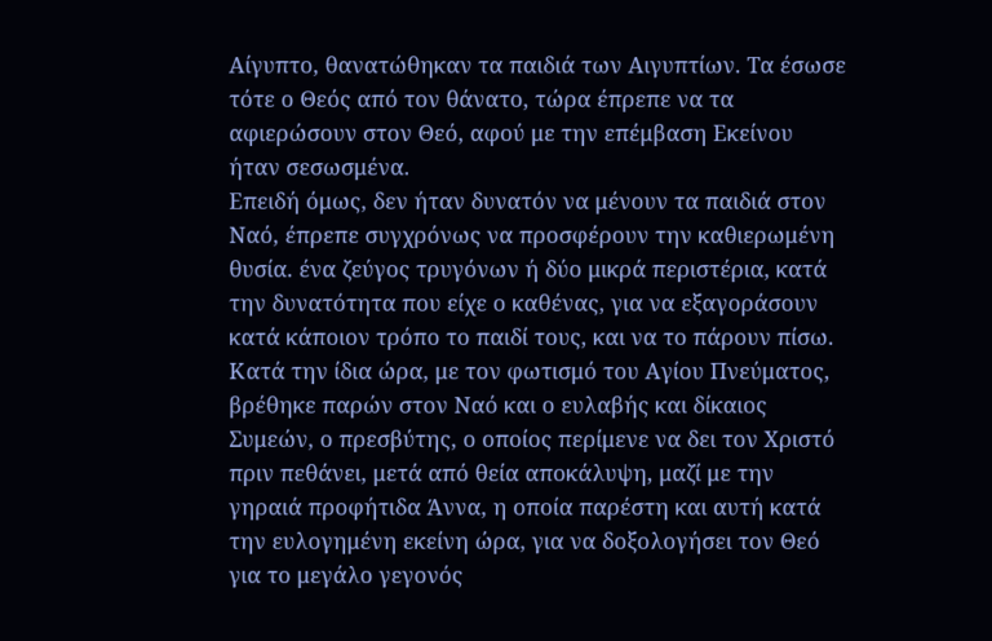Αίγυπτο, θανατώθηκαν τα παιδιά των Αιγυπτίων. Τα έσωσε τότε ο Θεός από τον θάνατο, τώρα έπρεπε να τα αφιερώσουν στον Θεό, αφού με την επέμβαση Εκείνου ήταν σεσωσμένα.
Επειδή όμως, δεν ήταν δυνατόν να μένουν τα παιδιά στον Ναό, έπρεπε συγχρόνως να προσφέρουν την καθιερωμένη θυσία. ένα ζεύγος τρυγόνων ή δύο μικρά περιστέρια, κατά την δυνατότητα που είχε ο καθένας, για να εξαγοράσουν κατά κάποιον τρόπο το παιδί τους, και να το πάρουν πίσω.
Κατά την ίδια ώρα, με τον φωτισμό του Αγίου Πνεύματος, βρέθηκε παρών στον Ναό και ο ευλαβής και δίκαιος Συμεών, ο πρεσβύτης, ο οποίος περίμενε να δει τον Χριστό πριν πεθάνει, μετά από θεία αποκάλυψη, μαζί με την γηραιά προφήτιδα Άννα, η οποία παρέστη και αυτή κατά την ευλογημένη εκείνη ώρα, για να δοξολογήσει τον Θεό για το μεγάλο γεγονός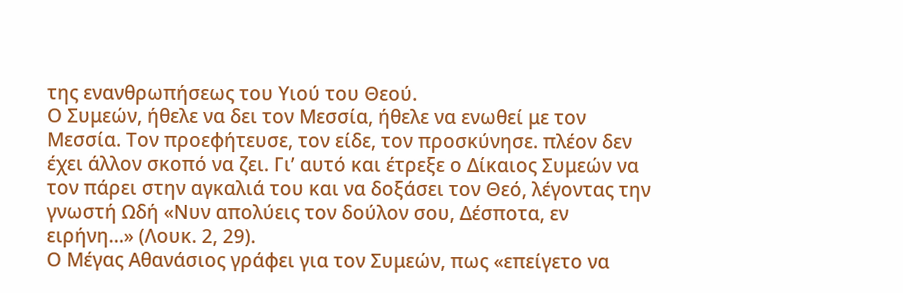της ενανθρωπήσεως του Υιού του Θεού.
Ο Συμεών, ήθελε να δει τον Μεσσία, ήθελε να ενωθεί με τον Μεσσία. Τον προεφήτευσε, τον είδε, τον προσκύνησε. πλέον δεν έχει άλλον σκοπό να ζει. Γι’ αυτό και έτρεξε ο Δίκαιος Συμεών να τον πάρει στην αγκαλιά του και να δοξάσει τον Θεό, λέγοντας την γνωστή Ωδή «Νυν απολύεις τον δούλον σου, Δέσποτα, εν ειρήνη…» (Λουκ. 2, 29).
Ο Μέγας Αθανάσιος γράφει για τον Συμεών, πως «επείγετο να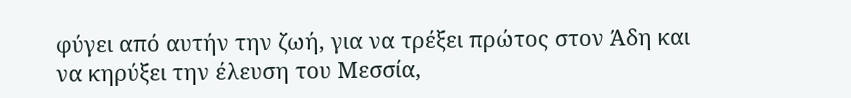φύγει από αυτήν την ζωή, για να τρέξει πρώτος στον Άδη και να κηρύξει την έλευση του Μεσσία,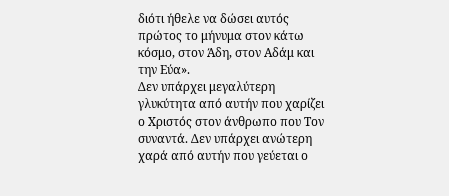διότι ήθελε να δώσει αυτός πρώτος το μήνυμα στον κάτω κόσμο, στον Άδη, στον Αδάμ και την Εύα».
Δεν υπάρχει μεγαλύτερη γλυκύτητα από αυτήν που χαρίζει ο Χριστός στον άνθρωπο που Τον συναντά. Δεν υπάρχει ανώτερη χαρά από αυτήν που γεύεται ο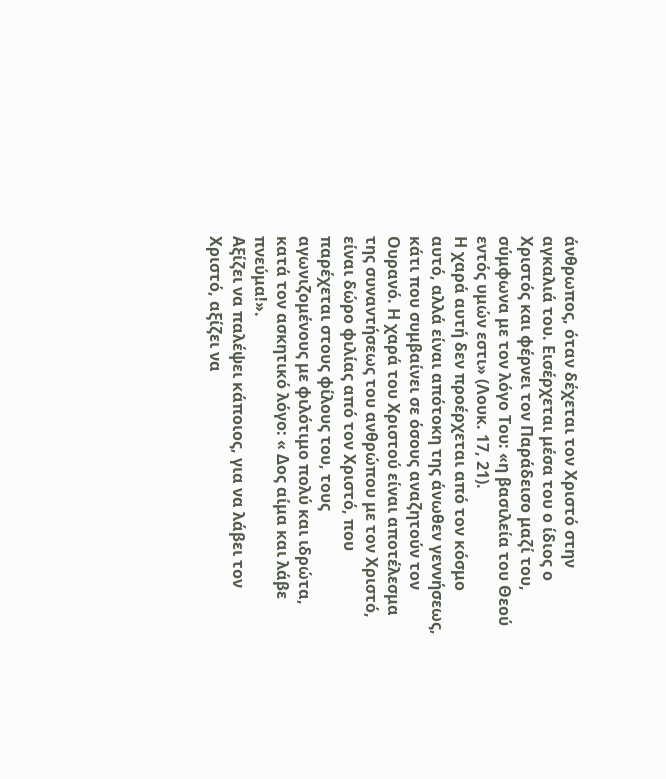άνθρωπος, όταν δέχεται τον Χριστό στην αγκαλιά του. Εισέρχεται μέσα του ο ίδιος ο Χριστός και φέρνει τον Παράδεισο μαζί του, σύμφωνα με τον λόγο Του: «η βασιλεία του Θεού εντός υμών εστι» (Λουκ. 17, 21).
Η χαρά αυτή δεν προέρχεται από τον κόσμο αυτό, αλλά είναι απότοκη της άνωθεν γεννήσεως, κάτι που συμβαίνει σε όσους αναζητούν τον Ουρανό. Η χαρά του Χριστού είναι αποτέλεσμα της συναντήσεως του ανθρώπου με τον Χριστό, είναι δώρο φιλίας από τον Χριστό, που παρέχεται στους φίλους του, τους αγωνιζομένους με φιλότιμο πολύ και ιδρώτα, κατά τον ασκητικό λόγο: « Δος αίμα και λάβε πνεύμα!».
Αξίζει να παλέψει κάποιος, για να λάβει τον Χριστό, αξίζει να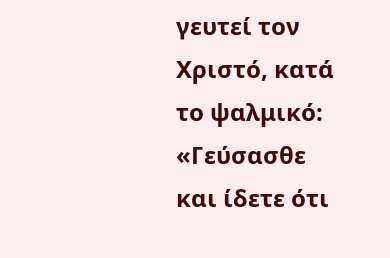γευτεί τον Χριστό, κατά το ψαλμικό: «Γεύσασθε και ίδετε ότι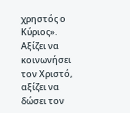χρηστός ο Κύριος». Αξίζει να κοινωνήσει τον Χριστό, αξίζει να δώσει τον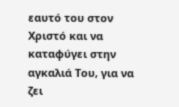εαυτό του στον Χριστό και να καταφύγει στην αγκαλιά Του, για να ζει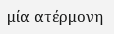μία ατέρμονη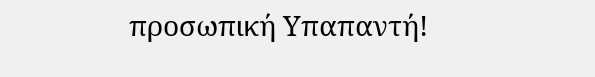προσωπική Υπαπαντή!